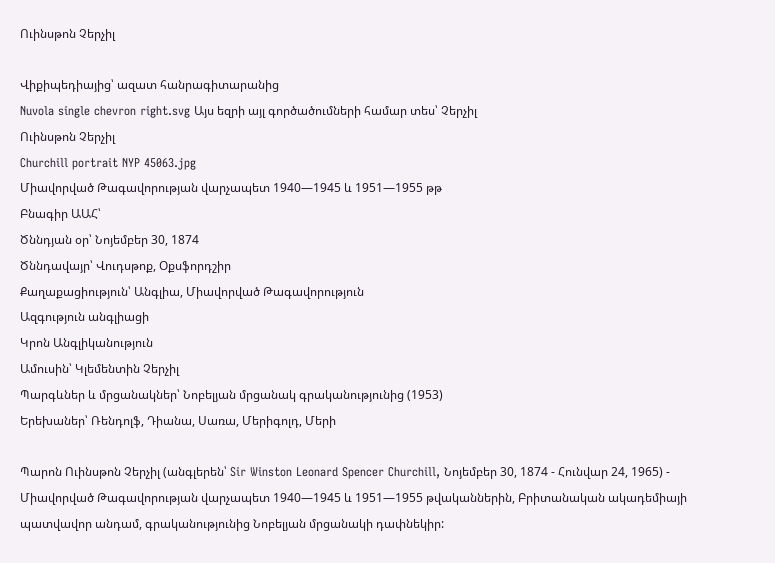Ուինսթոն Չերչիլ

Վիքիպեդիայից՝ ազատ հանրագիտարանից
Nuvola single chevron right.svg Այս եզրի այլ գործածումների համար տես՝ Չերչիլ
Ուինսթոն Չերչիլ
Churchill portrait NYP 45063.jpg
Միավորված Թագավորության վարչապետ 1940—1945 և 1951—1955 թթ
Բնագիր ԱԱՀ՝
Ծննդյան օր՝ Նոյեմբեր 30, 1874
Ծննդավայր՝ Վուդսթոք, Օքսֆորդշիր
Քաղաքացիություն՝ Անգլիա, Միավորված Թագավորություն
Ազգություն անգլիացի
Կրոն Անգլիկանություն
Ամուսին՝ Կլեմենտին Չերչիլ
Պարգևներ և մրցանակներ՝ Նոբելյան մրցանակ գրականությունից (1953)
Երեխաներ՝ Ռենդոլֆ, Դիանա, Սառա, Մերիգոլդ, Մերի

Պարոն Ուինսթոն Չերչիլ (անգլերեն՝ Sir Winston Leonard Spencer Churchill, Նոյեմբեր 30, 1874 - Հունվար 24, 1965) - Միավորված Թագավորության վարչապետ 1940—1945 և 1951—1955 թվականներին, Բրիտանական ակադեմիայի պատվավոր անդամ, գրականությունից Նոբելյան մրցանակի դափնեկիր: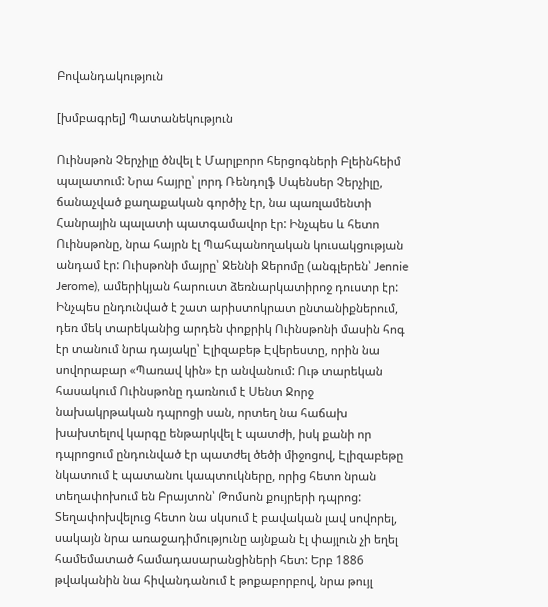Բովանդակություն

[խմբագրել] Պատանեկություն

Ուինսթոն Չերչիլը ծնվել է Մարլբորո հերցոգների Բլեինհեիմ պալատում: Նրա հայրը՝ լորդ Ռենդոլֆ Սպենսեր Չերչիլը, ճանաչված քաղաքական գործիչ էր, նա պառլամենտի Հանրային պալատի պատգամավոր էր: Ինչպես և հետո Ուինսթոնը, նրա հայրն էլ Պահպանողական կուսակցության անդամ էր: Ուիսթոնի մայրը՝ Ջեննի Ջերոմը (անգլերեն՝ Jennie Jerome), ամերիկյան հարուստ ձեռնարկատիրոջ դուստր էր: Ինչպես ընդունված է շատ արիստոկրատ ընտանիքներում, դեռ մեկ տարեկանից արդեն փոքրիկ Ուինսթոնի մասին հոգ էր տանում նրա դայակը՝ Էլիզաբեթ Էվերեստը, որին նա սովորաբար «Պառավ կին» էր անվանում: Ութ տարեկան հասակում Ուինսթոնը դառնում է Սենտ Ջորջ նախակրթական դպրոցի սան, որտեղ նա հաճախ խախտելով կարգը ենթարկվել է պատժի, իսկ քանի որ դպրոցում ընդունված էր պատժել ծեծի միջոցով, Էլիզաբեթը նկատում է պատանու կապտուկները, որից հետո նրան տեղափոխում են Բրայտոն՝ Թոմսոն քույրերի դպրոց: Տեղափոխվելուց հետո նա սկսում է բավական լավ սովորել, սակայն նրա առաջադիմությունը այնքան էլ փայլուն չի եղել համեմատած համադասարանցիների հետ: Երբ 1886 թվականին նա հիվանդանում է թոքաբորբով, նրա թույլ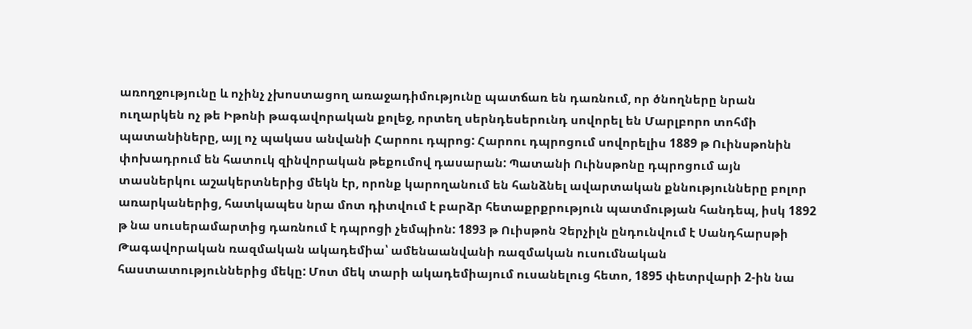առողջությունը և ոչինչ չխոստացող առաջադիմությունը պատճառ են դառնում, որ ծնողները նրան ուղարկեն ոչ թե Իթոնի թագավորական քոլեջ, որտեղ սերնդեսերունդ սովորել են Մարլբորո տոհմի պատանիները, այլ ոչ պակաս անվանի Հարոու դպրոց: Հարոու դպրոցում սովորելիս 1889 թ Ուինսթոնին փոխադրում են հատուկ զինվորական թեքումով դասարան: Պատանի Ուինսթոնը դպրոցում այն տասներկու աշակերտներից մեկն էր, որոնք կարողանում են հանձնել ավարտական քննությունները բոլոր առարկաներից, հատկապես նրա մոտ դիտվում է բարձր հետաքրքրություն պատմության հանդեպ, իսկ 1892 թ նա սուսերամարտից դառնում է դպրոցի չեմպիոն: 1893 թ Ուիսթոն Չերչիլն ընդունվում է Սանդհարսթի Թագավորական ռազմական ակադեմիա՝ ամենաանվանի ռազմական ուսումնական հաստատություններից մեկը: Մոտ մեկ տարի ակադեմիայում ուսանելուց հետո, 1895 փետրվարի 2-ին նա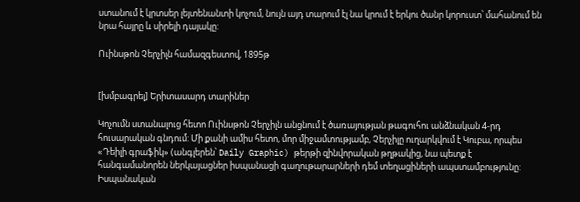ստանում է կրտսեր լեյտենանտի կոչում, նույն այդ տարում էլ նա կրում է երկու ծանր կորուստ՝ մահանում են նրա հայրը և սիրելի դայակը:

Ուինսթոն Չերչիլն համազգեստով, 1895թ


[խմբագրել] Երիտասարդ տարիներ

Կոչումն ստանալուց հետո Ուինսթոն Չերչիլն անցնում է ծառայության թագուհու անձնական 4-րդ հուսարական գնդում: Մի քանի ամիս հետո, մոր միջամտությամբ, Չերչիլը ուղարկվում է Կուբա, որպես «Դեիլի գրաֆիկ» (անգլերեն՝ Daily Graphic) թերթի զինվորական թղթակից, նա պետք է հանգամանորեն ներկայացներ իսպանացի գաղութարարների դեմ տեղացիների ապստամբությունը: Իսպանական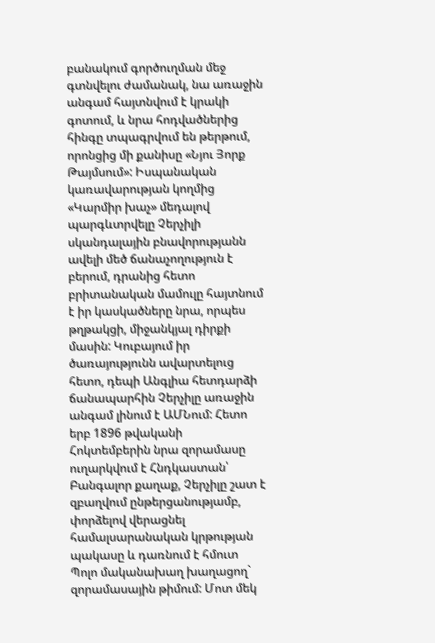բանակում գործուղման մեջ գտնվելու ժամանակ, նա առաջին անգամ հայտնվում է կրակի գոտում, և նրա հոդվածներից հինգը տպագրվում են թերթում, որոնցից մի քանիսը «Նյու Յորք Թայմսում»: Իսպանական կառավարության կողմից «Կարմիր խաչ» մեդալով պարգևտրվելը Չերչիլի սկանդալային բնավորությանն ավելի մեծ ճանաչողություն է բերում, դրանից հետո բրիտանական մամուլը հայտնում է իր կասկածները նրա, որպես թղթակցի, միջանկյալ դիրքի մասին: Կուբայում իր ծառայությունն ավարտելուց հետո, դեպի Անգլիա հետդարձի ճանապարհին Չերչիլը առաջին անգամ լինում է ԱՄՆում: Հետո երբ 1896 թվականի Հոկտեմբերին նրա զորամասը ուղարկվում է Հնդկաստան՝ Բանգալոր քաղաք, Չերչիլը շատ է զբաղվում ընթերցանությամբ, փորձելով վերացնել համալսարանական կրթության պակասը և դառնում է հմուտ Պոլո մականախաղ խաղացող` զորամասային թիմում: Մոտ մեկ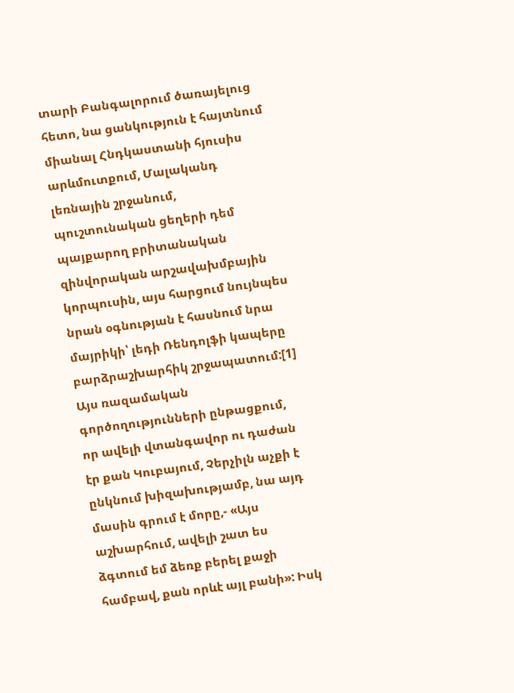տարի Բանգալորում ծառայելուց հետո, նա ցանկություն է հայտնում միանալ Հնդկաստանի հյուսիս արևմուտքում, Մալականդ լեռնային շրջանում, պուշտունական ցեղերի դեմ պայքարող բրիտանական զինվորական արշավախմբային կորպուսին, այս հարցում նույնպես նրան օգնության է հասնում նրա մայրիկի՝ լեդի Ռենդոլֆի կապերը բարձրաշխարհիկ շրջապատում:[1] Այս ռազամական գործողությունների ընթացքում, որ ավելի վտանգավոր ու դաժան էր քան Կուբայում, Չերչիլն աչքի է ընկնում խիզախությամբ, նա այդ մասին գրում է մորը,- «Այս աշխարհում, ավելի շատ ես ձգտում եմ ձեռք բերել քաջի համբավ, քան որևէ այլ բանի»: Իսկ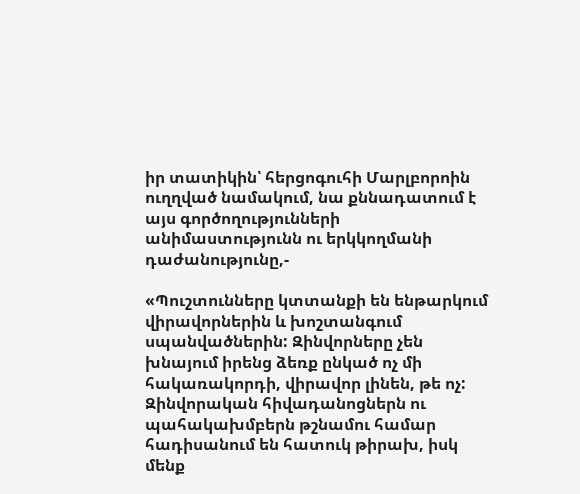իր տատիկին՝ հերցոգուհի Մարլբորոին ուղղված նամակում, նա քննադատում է այս գործողությունների անիմաստությունն ու երկկողմանի դաժանությունը,-

«Պուշտունները կտտանքի են ենթարկում վիրավորներին և խոշտանգում սպանվածներին: Զինվորները չեն խնայում իրենց ձեռք ընկած ոչ մի հակառակորդի, վիրավոր լինեն, թե ոչ: Զինվորական հիվադանոցներն ու պահակախմբերն թշնամու համար հադիսանում են հատուկ թիրախ, իսկ մենք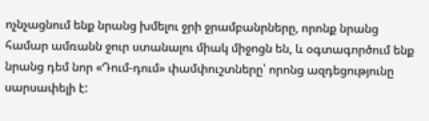ոչնչացնում ենք նրանց խմելու ջրի ջրամբանրները, որոնք նրանց համար ամռանն ջուր ստանալու միակ միջոցն են, և օգտագործում ենք նրանց դեմ նոր «Դում-դում» փամփուշտները՝ որոնց ազդեցությունը սարսափելի է: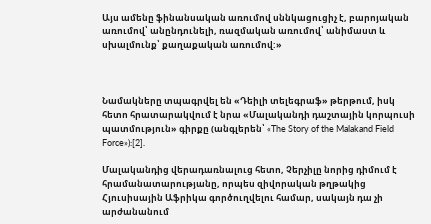Այս ամենը ֆինանսական առումով սննկացուցիչ է, բարոյական առումով՝ անընդունելի, ռազմական առումով՝ անիմաստ և սխալմունք՝ քաղաքական առումով:»



Նամակները տպագրվել են «Դեիլի տելեգրաֆ» թերթում, իսկ հետո հրատարակվում է նրա «Մալականդի դաշտային կորպուսի պատմություն» գիրքը (անգլերեն՝ «The Story of the Malakand Field Force»):[2].

Մալականդից վերադառնալուց հետո, Չերչիլը նորից դիմում է հրամանատարությանը, որպես զիվորական թղթակից Հյուսիսային Աֆրիկա գործուղվելու համար, սակայն դա չի արժանանում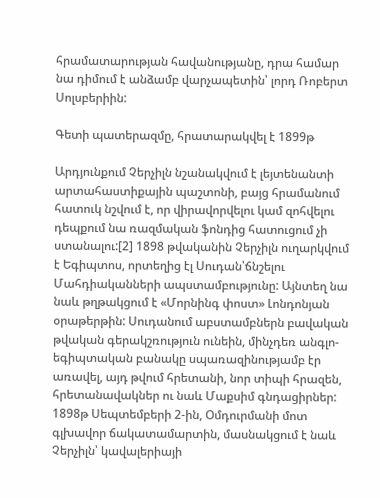հրամատարության հավանությանը, դրա համար նա դիմում է անձամբ վարչապետին՝ լորդ Ռոբերտ Սոլսբերիին:

Գետի պատերազմը, հրատարակվել է 1899թ

Արդյունքում Չերչիլն նշանակվում է լեյտենանտի արտահաստիքային պաշտոնի, բայց հրամանում հատուկ նշվում է, որ վիրավորվելու կամ զոհվելու դեպքում նա ռազմական ֆոնդից հատուցում չի ստանալու:[2] 1898 թվականին Չերչիլն ուղարկվում է Եգիպտոս, որտեղից էլ Սուդան՝ճնշելու Մահդիականների ապստամբությունը: Այնտեղ նա նաև թղթակցում է «Մորնինգ փոստ» Լոնդոնյան օրաթերթին: Սուդանում աբստամբներն բավական թվական գերակշռություն ունեին, մինչդեռ անգլո-եգիպտական բանակը սպառազինությամբ էր առավել, այդ թվում հրետանի, նոր տիպի հրազեն, հրետանավակներ ու նաև Մաքսիմ գնդացիրներ: 1898թ Սեպտեմբերի 2-ին, Օմդուրմանի մոտ գլխավոր ճակատամարտին, մասնակցում է նաև Չերչիլն՝ կավալերիայի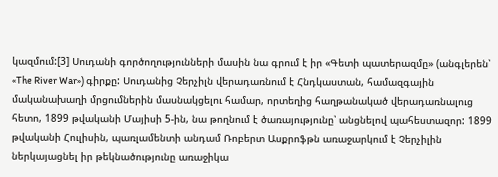կազմում:[3] Սուդանի գործողությունների մասին նա գրում է իր «Գետի պատերազմը» (անգլերեն՝ «The River War») գիրքը: Սուդանից Չերչիլն վերադառնում է Հնդկաստան, համազգային մականախաղի մրցումներին մասնակցելու համար, որտեղից հաղթանակած վերադառնալուց հետո, 1899 թվականի Մայիսի 5-ին, նա թողնում է ծառայությունը՝ անցնելով պահեստազոր: 1899 թվականի Հուլիսին, պառլամենտի անդամ Ռոբերտ Ասքրոֆթն առաջարկում է Չերչիլին ներկայացնել իր թեկնածությունը առաջիկա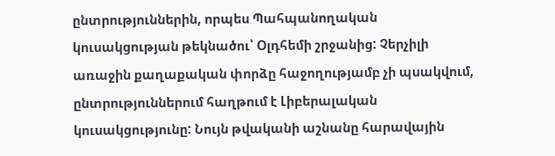ընտրություններին, որպես Պահպանողական կուսակցության թեկնածու՝ Օլդհեմի շրջանից: Չերչիլի առաջին քաղաքական փորձը հաջողությամբ չի պսակվում, ընտրություններում հաղթում է Լիբերալական կուսակցությունը: Նույն թվականի աշնանը հարավային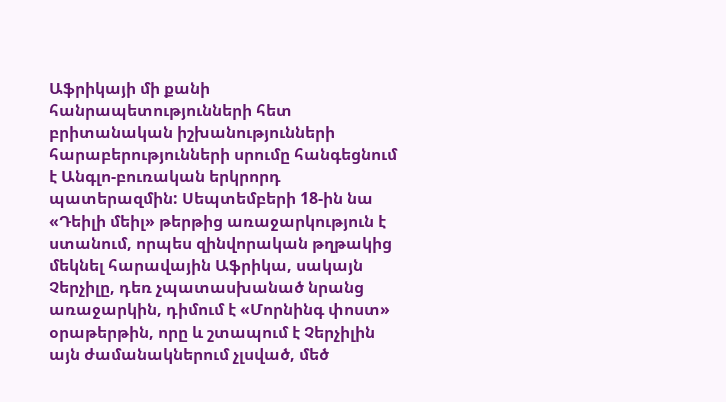Աֆրիկայի մի քանի հանրապետությունների հետ բրիտանական իշխանությունների հարաբերությունների սրումը հանգեցնում է Անգլո-բուռական երկրորդ պատերազմին: Սեպտեմբերի 18-ին նա «Դեիլի մեիլ» թերթից առաջարկություն է ստանում, որպես զինվորական թղթակից մեկնել հարավային Աֆրիկա, սակայն Չերչիլը, դեռ չպատասխանած նրանց առաջարկին, դիմում է «Մորնինգ փոստ» օրաթերթին, որը և շտապում է Չերչիլին այն ժամանակներում չլսված, մեծ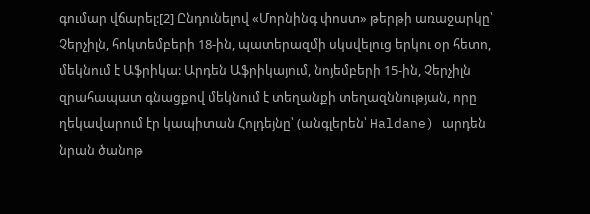գումար վճարել:[2] Ընդունելով «Մորնինգ փոստ» թերթի առաջարկը՝ Չերչիլն, հոկտեմբերի 18-ին, պատերազմի սկսվելուց երկու օր հետո, մեկնում է Աֆրիկա: Արդեն Աֆրիկայում, նոյեմբերի 15-ին, Չերչիլն զրահապատ գնացքով մեկնում է տեղանքի տեղազննության, որը ղեկավարում էր կապիտան Հոլդեյնը՝ (անգլերեն՝ Haldane) արդեն նրան ծանոթ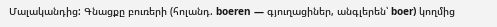Մալականդից: Գնացքը բուռերի (հոլանդ. boeren — գյուղացիներ, անգլերեն՝ boer) կողմից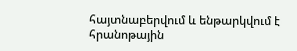հայտնաբերվում և ենթարկվում է հրանոթային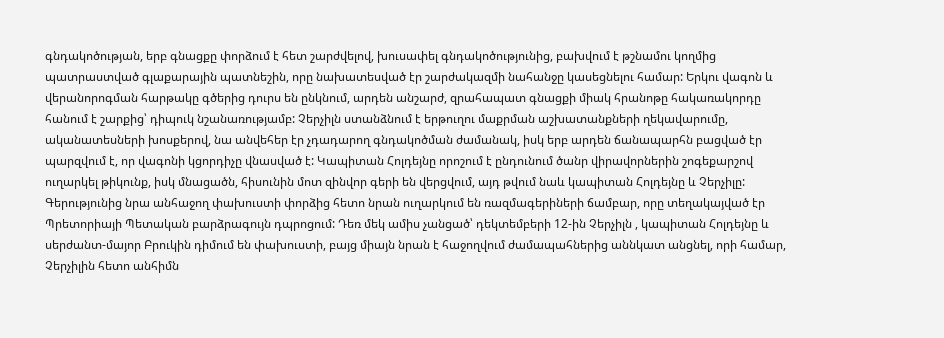գնդակոծության, երբ գնացքը փորձում է հետ շարժվելով, խուսափել գնդակոծությունից, բախվում է թշնամու կողմից պատրաստված գլաքարային պատնեշին, որը նախատեսված էր շարժակազմի նահանջը կասեցնելու համար: Երկու վագոն և վերանորոգման հարթակը գծերից դուրս են ընկնում, արդեն անշարժ, զրահապատ գնացքի միակ հրանոթը հակառակորդը հանում է շարքից՝ դիպուկ նշանառությամբ: Չերչիլն ստանձնում է երթուղու մաքրման աշխատանքների ղեկավարումը, ականատեսների խոսքերով, նա անվեհեր էր չդադարող գնդակոծման ժամանակ, իսկ երբ արդեն ճանապարհն բացված էր պարզվում է, որ վագոնի կցորդիչը վնասված է: Կապիտան Հոլդեյնը որոշում է ընդունում ծանր վիրավորներին շոգեքարշով ուղարկել թիկունք, իսկ մնացածն, հիսունին մոտ զինվոր գերի են վերցվում, այդ թվում նաև կապիտան Հոլդեյնը և Չերչիլը: Գերությունից նրա անհաջող փախուստի փորձից հետո նրան ուղարկում են ռազմագերիների ճամբար, որը տեղակայված էր Պրետորիայի Պետական բարձրագույն դպրոցում: Դեռ մեկ ամիս չանցած՝ դեկտեմբերի 12-ին Չերչիլն , կապիտան Հոլդեյնը և սերժանտ-մայոր Բրուկին դիմում են փախուստի, բայց միայն նրան է հաջողվում ժամապահներից աննկատ անցնել, որի համար, Չերչիլին հետո անհիմն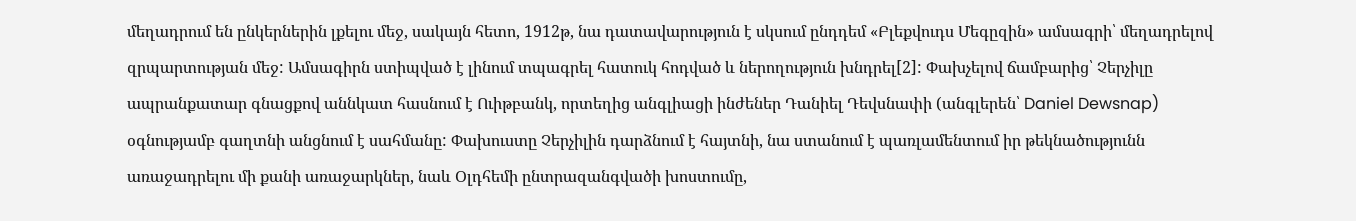մեղադրում են ընկերներին լքելու մեջ, սակայն հետո, 1912թ, նա դատավարություն է սկսում ընդդեմ «Բլեքվուդս Մեգըզին» ամսագրի՝ մեղադրելով զրպարտության մեջ: Ամսագիրն ստիպված է լինում տպագրել հատուկ հոդված և ներողություն խնդրել[2]: Փախչելով ճամբարից՝ Չերչիլը ապրանքատար գնացքով աննկատ հասնում է Ուիթբանկ, որտեղից անգլիացի ինժեներ Դանիել Դեվսնափի (անգլերեն՝ Daniel Dewsnap) օգնությամբ գաղտնի անցնում է սահմանը: Փախուստը Չերչիլին դարձնում է հայտնի, նա ստանում է պառլամենտում իր թեկնածությունն առաջադրելու մի քանի առաջարկներ, նաև Օլդհեմի ընտրազանգվածի խոստումը,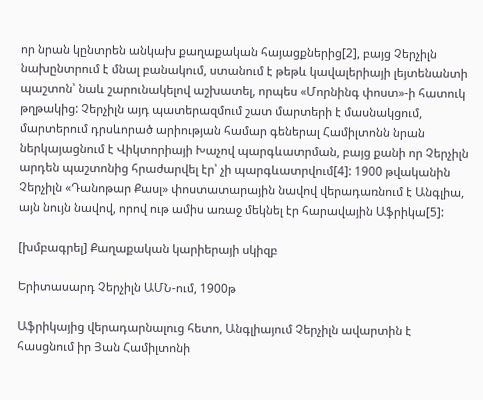որ նրան կընտրեն անկախ քաղաքական հայացքներից[2], բայց Չերչիլն նախընտրում է մնալ բանակում, ստանում է թեթև կավալերիայի լեյտենանտի պաշտոն՝ նաև շարունակելով աշխատել, որպես «Մորնինգ փոստ»-ի հատուկ թղթակից: Չերչիլն այդ պատերազմում շատ մարտերի է մասնակցում, մարտերում դրսևորած արիության համար գեներալ Համիլտոնն նրան ներկայացնում է Վիկտորիայի Խաչով պարգևատրման, բայց քանի որ Չերչիլն արդեն պաշտոնից հրաժարվել էր՝ չի պարգևատրվում[4]: 1900 թվականին Չերչիլն «Դանոթար Քասլ» փոստատարային նավով վերադառնում է Անգլիա, այն նույն նավով, որով ութ ամիս առաջ մեկնել էր հարավային Աֆրիկա[5]:

[խմբագրել] Քաղաքական կարիերայի սկիզբ

Երիտասարդ Չերչիլն ԱՄՆ-ում, 1900թ

Աֆրիկայից վերադարնալուց հետո, Անգլիայում Չերչիլն ավարտին է հասցնում իր Յան Համիլտոնի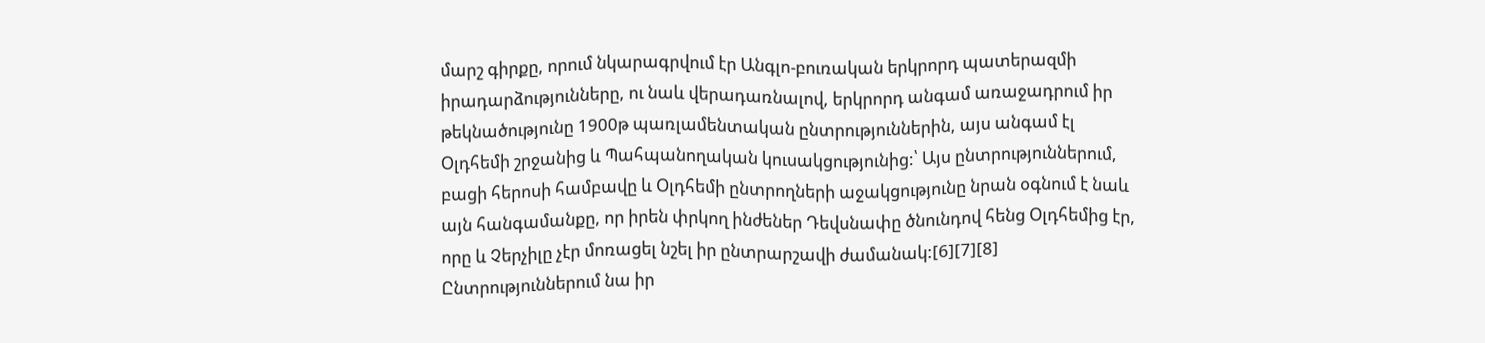մարշ գիրքը, որում նկարագրվում էր Անգլո-բուռական երկրորդ պատերազմի իրադարձությունները, ու նաև վերադառնալով, երկրորդ անգամ առաջադրում իր թեկնածությունը 1900թ պառլամենտական ընտրություններին, այս անգամ էլ Օլդհեմի շրջանից և Պահպանողական կուսակցությունից:՝ Այս ընտրություններում, բացի հերոսի համբավը և Օլդհեմի ընտրողների աջակցությունը նրան օգնում է նաև այն հանգամանքը, որ իրեն փրկող ինժեներ Դեվսնափը ծնունդով հենց Օլդհեմից էր, որը և Չերչիլը չէր մոռացել նշել իր ընտրարշավի ժամանակ:[6][7][8] Ընտրություններում նա իր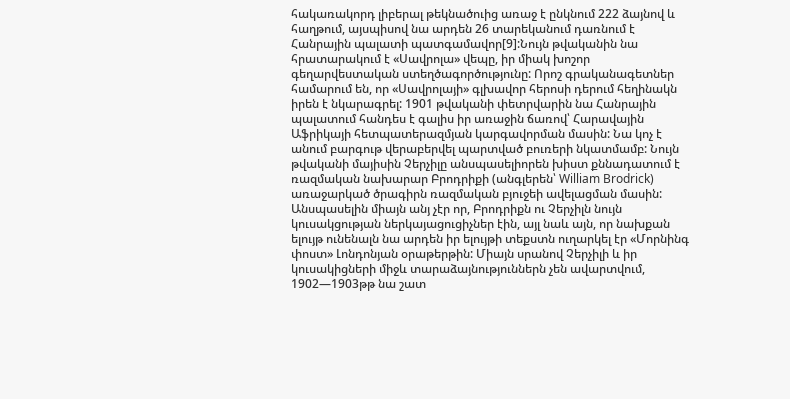հակառակորդ լիբերալ թեկնածուից առաջ է ընկնում 222 ձայնով և հաղթում, այսպիսով նա արդեն 26 տարեկանում դառնում է Հանրային պալատի պատգամավոր[9]:Նույն թվականին նա հրատարակում է «Սավրոլա» վեպը, իր միակ խոշոր գեղարվեստական ստեղծագործությունը: Որոշ գրականագետներ համարում են, որ «Սավրոլայի» գլխավոր հերոսի դերում հեղինակն իրեն է նկարագրել: 1901 թվականի փետրվարին նա Հանրային պալատում հանդես է գալիս իր առաջին ճառով՝ Հարավային Աֆրիկայի հետպատերազմյան կարգավորման մասին: Նա կոչ է անում բարգութ վերաբերվել պարտված բուռերի նկատմամբ: Նույն թվականի մայիսին Չերչիլը անսպասելիորեն խիստ քննադատում է ռազմական նախարար Բրոդրիքի (անգլերեն՝ William Brodrick) առաջարկած ծրագիրն ռազմական բյուջեի ավելացման մասին: Անսպասելին միայն անյ չէր որ, Բրոդրիքն ու Չերչիլն նույն կուսակցության ներկայացուցիչներ էին, այլ նաև այն, որ նախքան ելույթ ունենալն նա արդեն իր ելույթի տեքստն ուղարկել էր «Մորնինգ փոստ» Լոնդոնյան օրաթերթին: Միայն սրանով Չերչիլի և իր կուսակիցների միջև տարաձայնություններն չեն ավարտվում, 1902—1903թթ նա շատ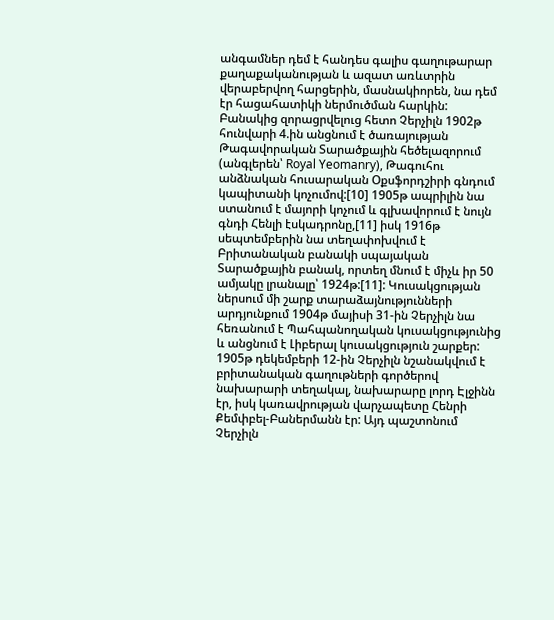անգամներ դեմ է հանդես գալիս գաղութարար քաղաքականության և ազատ առևտրին վերաբերվող հարցերին, մասնակիորեն, նա դեմ էր հացահատիկի ներմուծման հարկին: Բանակից զորացրվելուց հետո Չերչիլն 1902թ հունվարի 4.ին անցնում է ծառայության Թագավորական Տարածքային հեծելազորում (անգլերեն՝ Royal Yeomanry), Թագուհու անձնական հուսարական Օքսֆորդշիրի գնդում կապիտանի կոչումով:[10] 1905թ ապրիլին նա ստանում է մայորի կոչում և գլխավորում է նույն գնդի Հենլի էսկադրոնը,[11] իսկ 1916թ սեպտեմբերին նա տեղափոխվում է Բրիտանական բանակի սպայական Տարածքային բանակ, որտեղ մնում է միչև իր 50 ամյակը լրանալը՝ 1924թ:[11]: Կուսակցության ներսում մի շարք տարաձայնությունների արդյունքում 1904թ մայիսի 31-ին Չերչիլն նա հեռանում է Պահպանողական կուսակցությունից և անցնում է Լիբերալ կուսակցություն շարքեր: 1905թ դեկեմբերի 12-ին Չերչիլն նշանակվում է բրիտանական գաղութների գործերով նախարարի տեղակալ, նախարարը լորդ Էլջինն էր, իսկ կառավրության վարչապետը Հենրի Քեմփբել-Բաներմանն էր: Այդ պաշտոնում Չերչիլն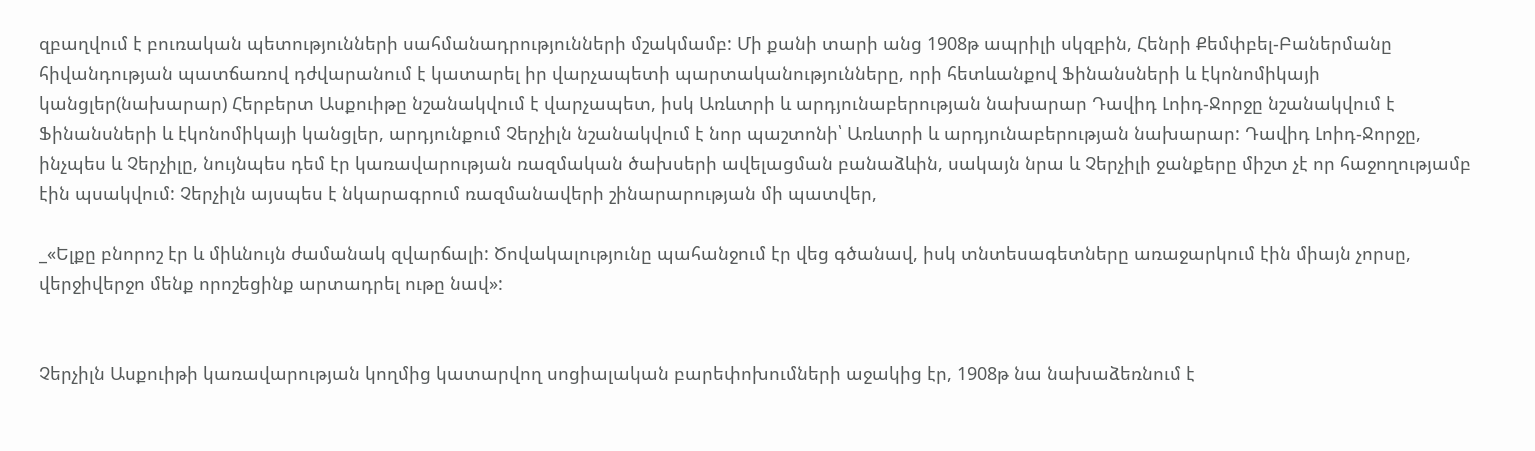զբաղվում է բուռական պետությունների սահմանադրությունների մշակմամբ: Մի քանի տարի անց 1908թ ապրիլի սկզբին, Հենրի Քեմփբել-Բաներմանը հիվանդության պատճառով դժվարանում է կատարել իր վարչապետի պարտականությունները, որի հետևանքով Ֆինանսների և էկոնոմիկայի կանցլեր(նախարար) Հերբերտ Ասքուիթը նշանակվում է վարչապետ, իսկ Առևտրի և արդյունաբերության նախարար Դավիդ Լոիդ-Ջորջը նշանակվում է Ֆինանսների և էկոնոմիկայի կանցլեր, արդյունքում Չերչիլն նշանակվում է նոր պաշտոնի՝ Առևտրի և արդյունաբերության նախարար: Դավիդ Լոիդ-Ջորջը, ինչպես և Չերչիլը, նույնպես դեմ էր կառավարության ռազմական ծախսերի ավելացման բանաձևին, սակայն նրա և Չերչիլի ջանքերը միշտ չէ որ հաջողությամբ էին պսակվում: Չերչիլն այսպես է նկարագրում ռազմանավերի շինարարության մի պատվեր,

_«Ելքը բնորոշ էր և միևնույն ժամանակ զվարճալի: Ծովակալությունը պահանջում էր վեց գծանավ, իսկ տնտեսագետները առաջարկում էին միայն չորսը, վերջիվերջո մենք որոշեցինք արտադրել ութը նավ»:


Չերչիլն Ասքուիթի կառավարության կողմից կատարվող սոցիալական բարեփոխումների աջակից էր, 1908թ նա նախաձեռնում է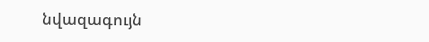նվազագույն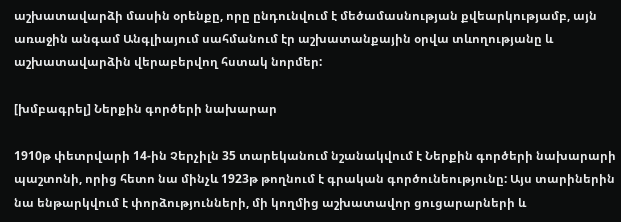աշխատավարձի մասին օրենքը, որը ընդունվում է մեծամասնության քվեարկությամբ, այն առաջին անգամ Անգլիայում սահմանում էր աշխատանքային օրվա տևողությանը և աշխատավարձին վերաբերվող հստակ նորմեր:

[խմբագրել] Ներքին գործերի նախարար

1910թ փետրվարի 14-ին Չերչիլն 35 տարեկանում նշանակվում է Ներքին գործերի նախարարի պաշտոնի, որից հետո նա մինչև 1923թ թողնում է գրական գործունեությունը: Այս տարիներին նա ենթարկվում է փորձությունների, մի կողմից աշխատավոր ցուցարարների և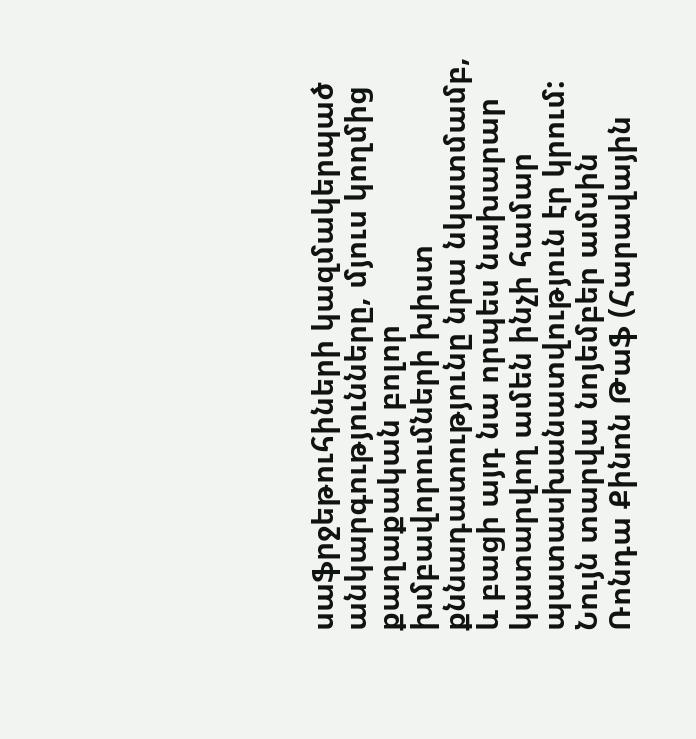սաֆրջեթուհիների կազմակերպած անկարգությունները, մյուս կողմից քաղաքական բոլոր խմբավորումների խիստ քննադատությունը նրա նկատմամբ, և բացի այդ նա որպես նախարար կատարվող ամեն ինչի համար պատասխանատվություն էր կրում: Նույն տարվա նոյեմբեր ամսին Ռոնդա Քինոն Թաֆ (Հարավային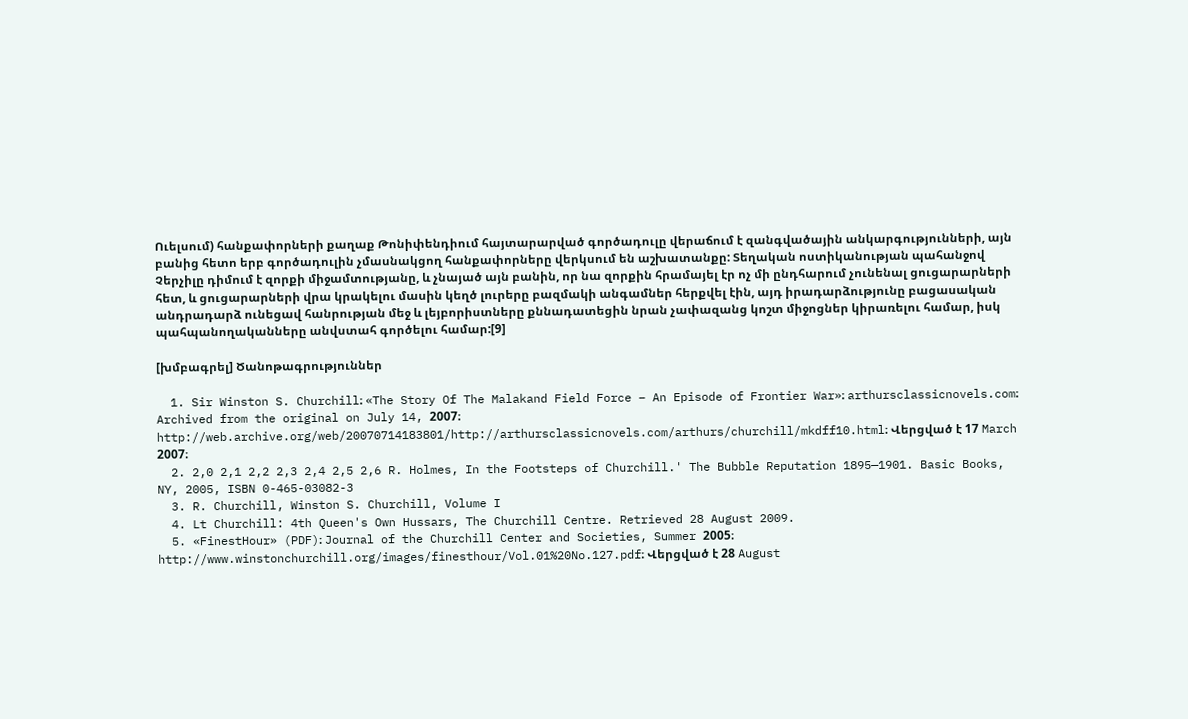Ուելսում) հանքափորների քաղաք Թոնիփենդիում հայտարարված գործադուլը վերաճում է զանգվածային անկարգությունների, այն բանից հետո երբ գործադուլին չմասնակցող հանքափորները վերկսում են աշխատանքը: Տեղական ոստիկանության պահանջով Չերչիլը դիմում է զորքի միջամտությանը, և չնայած այն բանին, որ նա զորքին հրամայել էր ոչ մի ընդհարում չունենալ ցուցարարների հետ, և ցուցարարների վրա կրակելու մասին կեղծ լուրերը բազմակի անգամներ հերքվել էին, այդ իրադարձությունը բացասական անդրադարձ ունեցավ հանրության մեջ և լեյբորիստները քննադատեցին նրան չափազանց կոշտ միջոցներ կիրառելու համար, իսկ պահպանողականները անվստահ գործելու համար:[9]

[խմբագրել] Ծանոթագրություններ

  1. Sir Winston S. Churchill։ «The Story Of The Malakand Field Force – An Episode of Frontier War»։ arthursclassicnovels.com։ Archived from the original on July 14, 2007։ http://web.archive.org/web/20070714183801/http://arthursclassicnovels.com/arthurs/churchill/mkdff10.html։ Վերցված է 17 March 2007։
  2. 2,0 2,1 2,2 2,3 2,4 2,5 2,6 R. Holmes, In the Footsteps of Churchill.' The Bubble Reputation 1895—1901. Basic Books, NY, 2005, ISBN 0-465-03082-3
  3. R. Churchill, Winston S. Churchill, Volume I
  4. Lt Churchill: 4th Queen's Own Hussars, The Churchill Centre. Retrieved 28 August 2009.
  5. «FinestHour» (PDF)։ Journal of the Churchill Center and Societies, Summer 2005։ http://www.winstonchurchill.org/images/finesthour/Vol.01%20No.127.pdf։ Վերցված է 28 August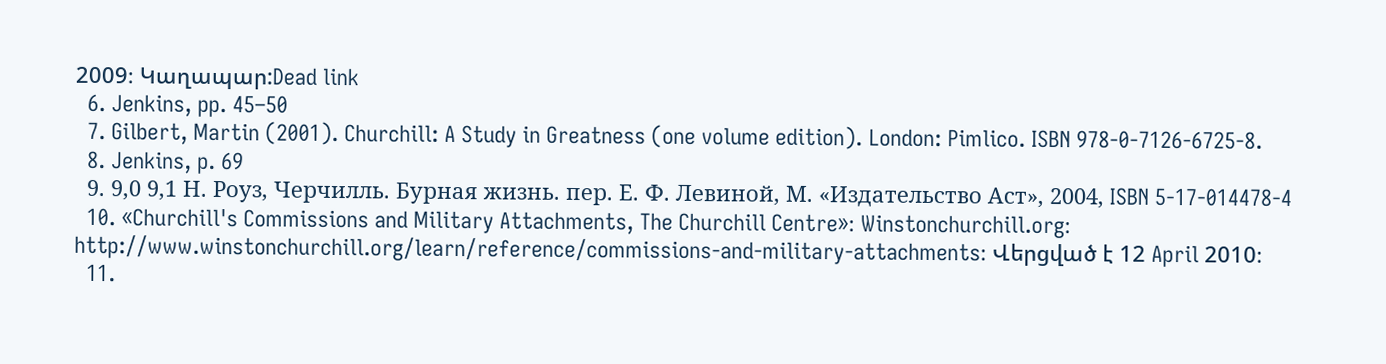2009։ Կաղապար:Dead link
  6. Jenkins, pp. 45–50
  7. Gilbert, Martin (2001). Churchill: A Study in Greatness (one volume edition). London: Pimlico. ISBN 978-0-7126-6725-8.
  8. Jenkins, p. 69
  9. 9,0 9,1 Н. Роуз, Черчилль. Бурная жизнь. пер. Е. Ф. Левиной, М. «Издательство Аст», 2004, ISBN 5-17-014478-4
  10. «Churchill's Commissions and Military Attachments, The Churchill Centre»։ Winstonchurchill.org։ http://www.winstonchurchill.org/learn/reference/commissions-and-military-attachments։ Վերցված է 12 April 2010։
  11.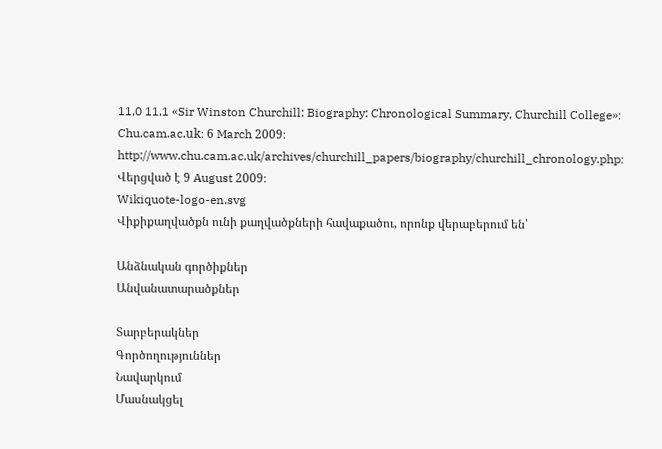11,0 11,1 «Sir Winston Churchill: Biography: Chronological Summary, Churchill College»։ Chu.cam.ac.uk։ 6 March 2009։ http://www.chu.cam.ac.uk/archives/churchill_papers/biography/churchill_chronology.php։ Վերցված է 9 August 2009։
Wikiquote-logo-en.svg
Վիքիքաղվածքն ունի քաղվածքների հավաքածու, որոնք վերաբերում են՝

Անձնական գործիքներ
Անվանատարածքներ

Տարբերակներ
Գործողություններ
Նավարկում
Մասնակցել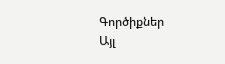Գործիքներ
Այլ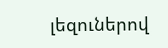լեզուներով